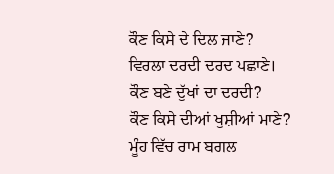ਕੌਣ ਕਿਸੇ ਦੇ ਦਿਲ ਜਾਣੇ?
ਵਿਰਲਾ ਦਰਦੀ ਦਰਦ ਪਛਾਣੇ।
ਕੌਣ ਬਣੇ ਦੁੱਖਾਂ ਦਾ ਦਰਦੀ?
ਕੌਣ ਕਿਸੇ ਦੀਆਂ ਖੁਸ਼ੀਆਂ ਮਾਣੇ?
ਮੂੰਹ ਵਿੱਚ ਰਾਮ ਬਗਲ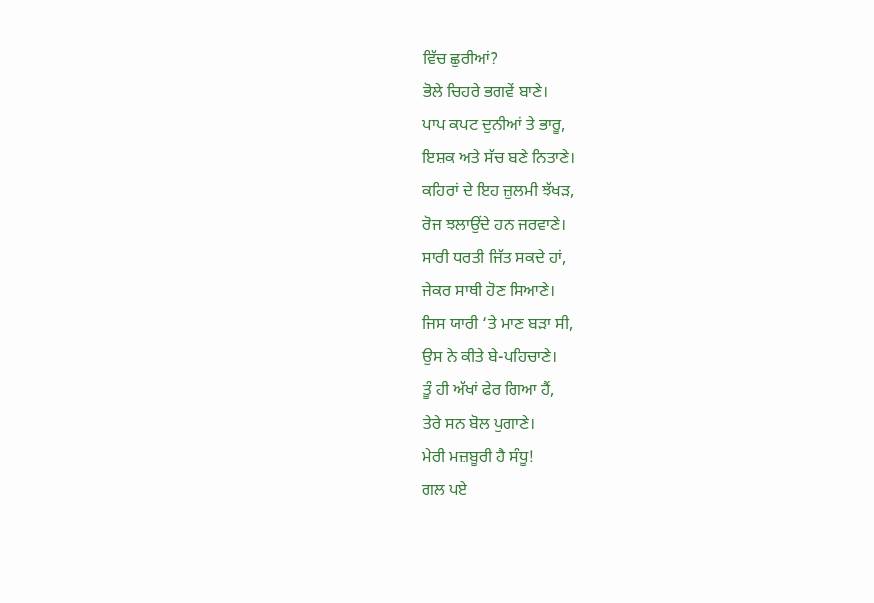ਵਿੱਚ ਛੁਰੀਆਂ?
ਭੋਲੇ ਚਿਹਰੇ ਭਗਵੇਂ ਬਾਣੇ।
ਪਾਪ ਕਪਟ ਦੁਨੀਆਂ ਤੇ ਭਾਰੂ,
ਇਸ਼ਕ ਅਤੇ ਸੱਚ ਬਣੇ ਨਿਤਾਣੇ।
ਕਹਿਰਾਂ ਦੇ ਇਹ ਜ਼ੁਲਮੀ ਝੱਖੜ,
ਰੋਜ ਝਲਾਉਂਦੇ ਹਨ ਜਰਵਾਣੇ।
ਸਾਰੀ ਧਰਤੀ ਜਿੱਤ ਸਕਦੇ ਹਾਂ,
ਜੇਕਰ ਸਾਥੀ ਹੋਣ ਸਿਆਣੇ।
ਜਿਸ ਯਾਰੀ ‘ਤੇ ਮਾਣ ਬੜਾ ਸੀ,
ਉਸ ਨੇ ਕੀਤੇ ਬੇ-ਪਹਿਚਾਣੇ।
ਤੂੰ ਹੀ ਅੱਖਾਂ ਫੇਰ ਗਿਆ ਹੈਂ,
ਤੇਰੇ ਸਨ ਬੋਲ ਪੁਗਾਣੇ।
ਮੇਰੀ ਮਜ਼ਬੂਰੀ ਹੈ ਸੰਧੂ!
ਗਲ ਪਏ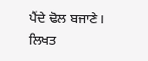ਪੈਂਦੇ ਢੋਲ ਬਜਾਣੇ।
ਲਿਖਤ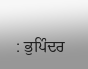: ਭੁਪਿੰਦਰ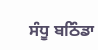ਸੰਧੂ ਬਠਿੰਡਾ